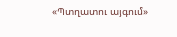«Պտղատու այգում»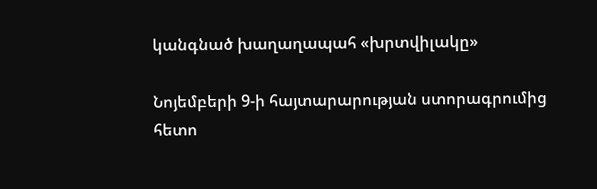կանգնած խաղաղապահ «խրտվիլակը»

Նոյեմբերի 9-ի հայտարարության ստորագրումից հետո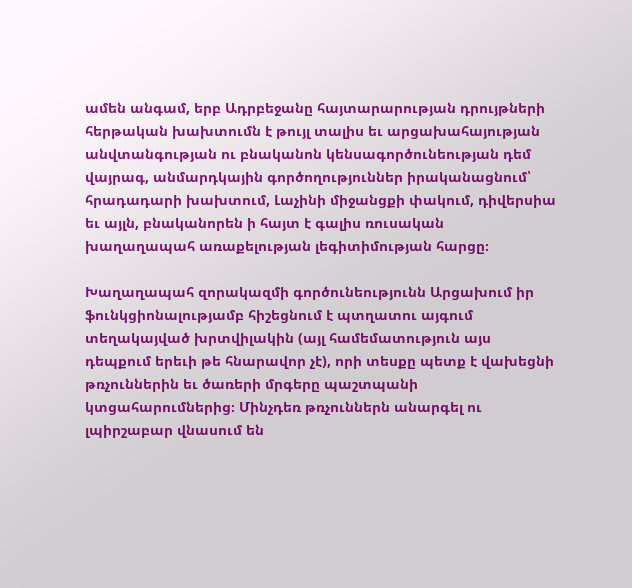ամեն անգամ, երբ Ադրբեջանը հայտարարության դրույթների հերթական խախտումն է թույլ տալիս եւ արցախահայության անվտանգության ու բնականոն կենսագործունեության դեմ վայրագ, անմարդկային գործողություններ իրականացնում՝ հրադադարի խախտում, Լաչինի միջանցքի փակում, դիվերսիա եւ այլն, բնականորեն ի հայտ է գալիս ռուսական խաղաղապահ առաքելության լեգիտիմության հարցը։

Խաղաղապահ զորակազմի գործունեությունն Արցախում իր ֆունկցիոնալությամբ հիշեցնում է պտղատու այգում տեղակայված խրտվիլակին (այլ համեմատություն այս դեպքում երեւի թե հնարավոր չէ), որի տեսքը պետք է վախեցնի թռչուններին եւ ծառերի մրգերը պաշտպանի կտցահարումներից։ Մինչդեռ թռչուններն անարգել ու լպիրշաբար վնասում են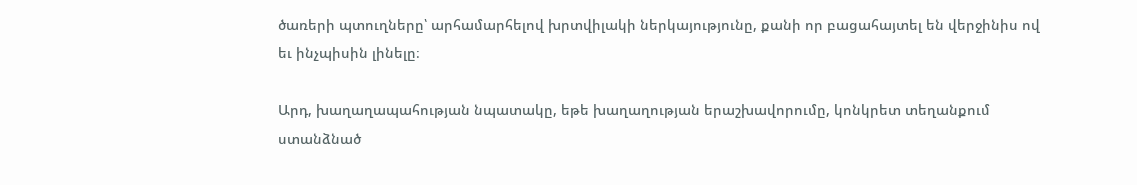ծառերի պտուղները՝ արհամարհելով խրտվիլակի ներկայությունը, քանի որ բացահայտել են վերջինիս ով եւ ինչպիսին լինելը։

Արդ, խաղաղապահության նպատակը, եթե խաղաղության երաշխավորումը, կոնկրետ տեղանքում ստանձնած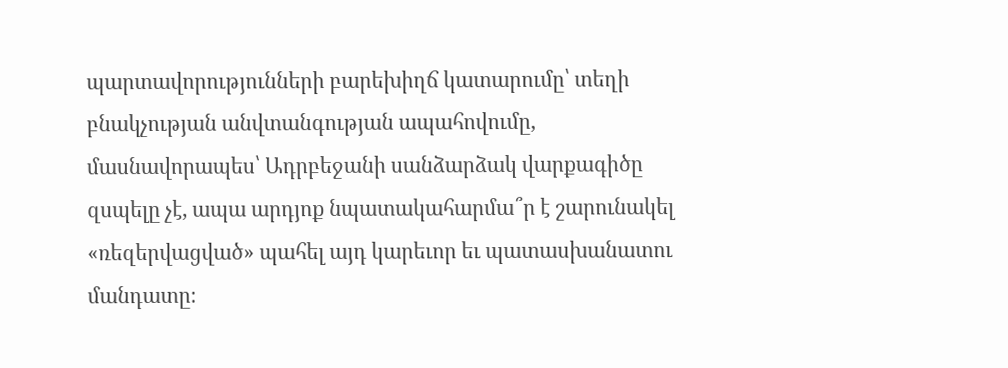պարտավորությունների բարեխիղճ կատարումը՝ տեղի բնակչության անվտանգության ապահովումը, մասնավորապես՝ Ադրբեջանի սանձարձակ վարքագիծը զսպելը չէ, ապա արդյոք նպատակահարմա՞ր է շարունակել «ռեզերվացված» պահել այդ կարեւոր եւ պատասխանատու մանդատը։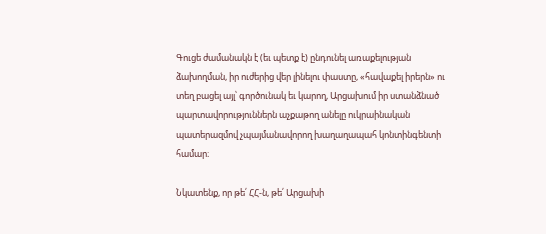Գուցե ժամանակն է (եւ պետք է) ընդունել առաքելության ձախողման, իր ուժերից վեր լինելու փաստը, «հավաքել իրերն» ու տեղ բացել այլ՝ գործունակ եւ կարող, Արցախում իր ստանձնած պարտավորություններն աչքաթող անելը ուկրաինական պատերազմով չպայմանավորող խաղաղապահ կոնտինգենտի համար։

Նկատենք, որ թե՛ ՀՀ-ն, թե՛ Արցախի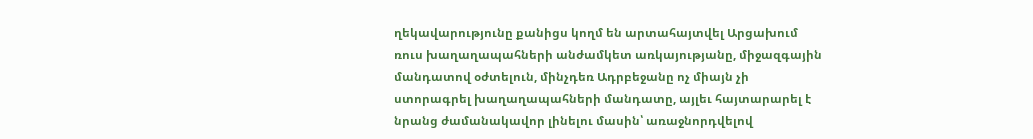ղեկավարությունը քանիցս կողմ են արտահայտվել Արցախում ռուս խաղաղապահների անժամկետ առկայությանը, միջազգային մանդատով օժտելուն, մինչդեռ Ադրբեջանը ոչ միայն չի ստորագրել խաղաղապահների մանդատը, այլեւ հայտարարել է նրանց ժամանակավոր լինելու մասին՝ առաջնորդվելով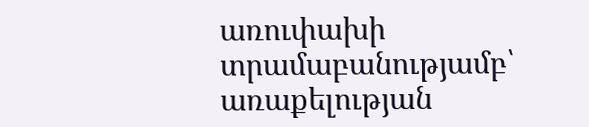առուփախի տրամաբանությամբ՝ առաքելության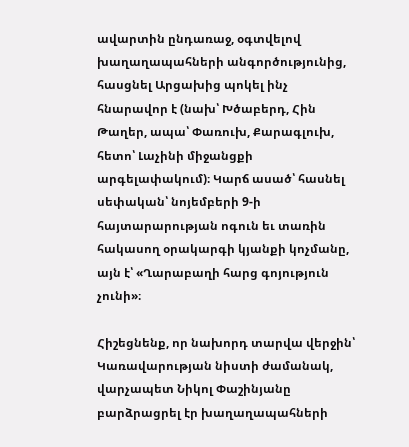ավարտին ընդառաջ, օգտվելով խաղաղապահների անգործությունից, հասցնել Արցախից պոկել ինչ հնարավոր է (նախ՝ Խծաբերդ, Հին Թաղեր, ապա՝ Փառուխ, Քարագլուխ, հետո՝ Լաչինի միջանցքի արգելափակում)։ Կարճ ասած՝ հասնել սեփական՝ նոյեմբերի 9-ի հայտարարության ոգուն եւ տառին հակասող օրակարգի կյանքի կոչմանը, այն է՝ «Ղարաբաղի հարց գոյություն չունի»։

Հիշեցնենք, որ նախորդ տարվա վերջին՝ Կառավարության նիստի ժամանակ, վարչապետ Նիկոլ Փաշինյանը բարձրացրել էր խաղաղապահների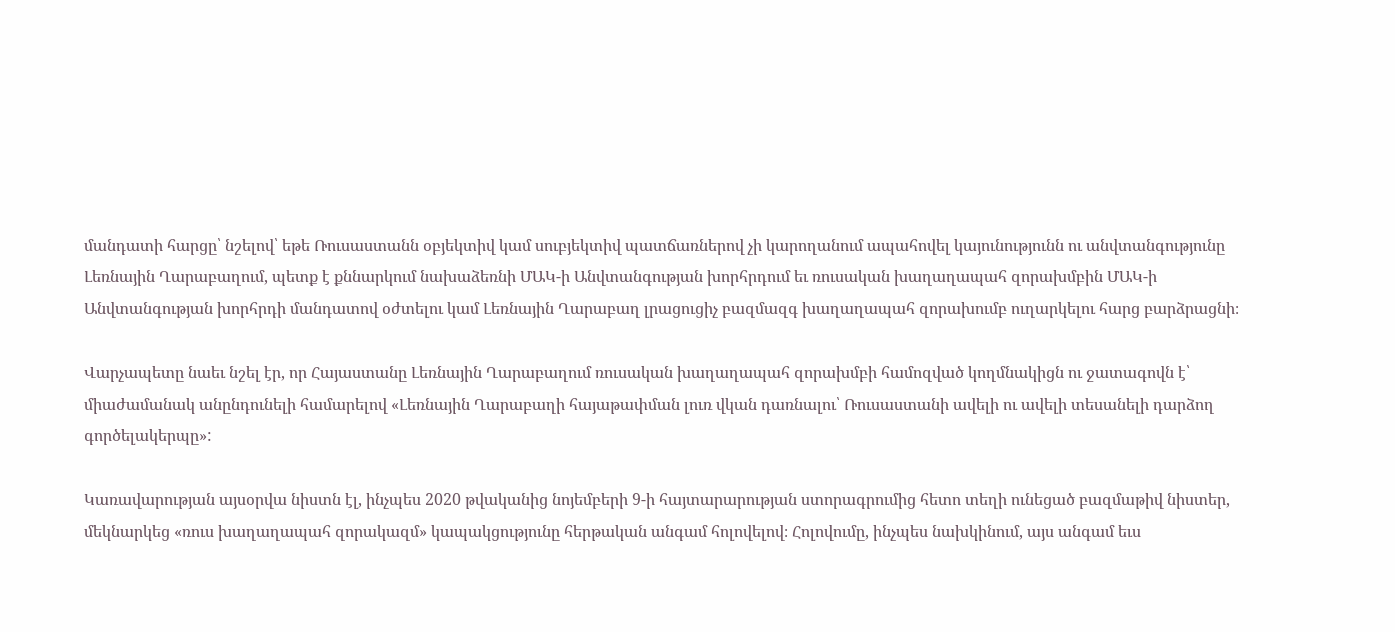մանդատի հարցը՝ նշելով՝ եթե Ռուսաստանն օբյեկտիվ կամ սուբյեկտիվ պատճառներով չի կարողանում ապահովել կայունությունն ու անվտանգությունը Լեռնային Ղարաբաղում, պետք է քննարկում նախաձեռնի ՄԱԿ-ի Անվտանգության խորհրդում եւ ռուսական խաղաղապահ զորախմբին ՄԱԿ-ի Անվտանգության խորհրդի մանդատով օժտելու կամ Լեռնային Ղարաբաղ լրացուցիչ բազմազգ խաղաղապահ զորախումբ ուղարկելու հարց բարձրացնի։

Վարչապետը նաեւ նշել էր, որ Հայաստանը Լեռնային Ղարաբաղում ռուսական խաղաղապահ զորախմբի համոզված կողմնակիցն ու ջատագովն է՝ միաժամանակ անընդունելի համարելով «Լեռնային Ղարաբաղի հայաթափման լուռ վկան դառնալու՝ Ռուսաստանի ավելի ու ավելի տեսանելի դարձող գործելակերպը»:

Կառավարության այսօրվա նիստն էլ, ինչպես 2020 թվականից նոյեմբերի 9-ի հայտարարության ստորագրումից հետո տեղի ունեցած բազմաթիվ նիստեր, մեկնարկեց «ռուս խաղաղապահ զորակազմ» կապակցությունը հերթական անգամ հոլովելով։ Հոլովումը, ինչպես նախկինում, այս անգամ եւս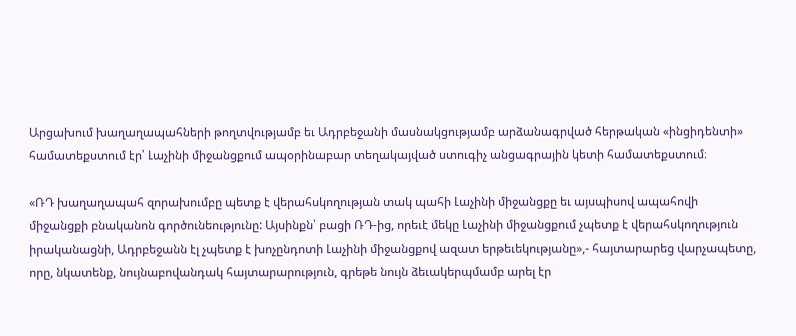Արցախում խաղաղապահների թողտվությամբ եւ Ադրբեջանի մասնակցությամբ արձանագրված հերթական «ինցիդենտի» համատեքստում էր՝ Լաչինի միջանցքում ապօրինաբար տեղակայված ստուգիչ անցագրային կետի համատեքստում։

«ՌԴ խաղաղապահ զորախումբը պետք է վերահսկողության տակ պահի Լաչինի միջանցքը եւ այսպիսով ապահովի միջանցքի բնականոն գործունեությունը: Այսինքն՝ բացի ՌԴ-ից, որեւէ մեկը Լաչինի միջանցքում չպետք է վերահսկողություն իրականացնի, Ադրբեջանն էլ չպետք է խոչընդոտի Լաչինի միջանցքով ազատ երթեւեկությանը»,- հայտարարեց վարչապետը, որը, նկատենք, նույնաբովանդակ հայտարարություն, գրեթե նույն ձեւակերպմամբ արել էր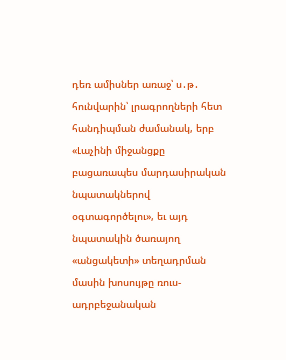դեռ ամիսներ առաջ՝ ս․թ․ հունվարին՝ լրագրողների հետ հանդիպման ժամանակ, երբ «Լաչինի միջանցքը բացառապես մարդասիրական նպատակներով օգտագործելու», եւ այդ նպատակին ծառայող «անցակետի» տեղադրման մասին խոսույթը ռուս-ադրբեջանական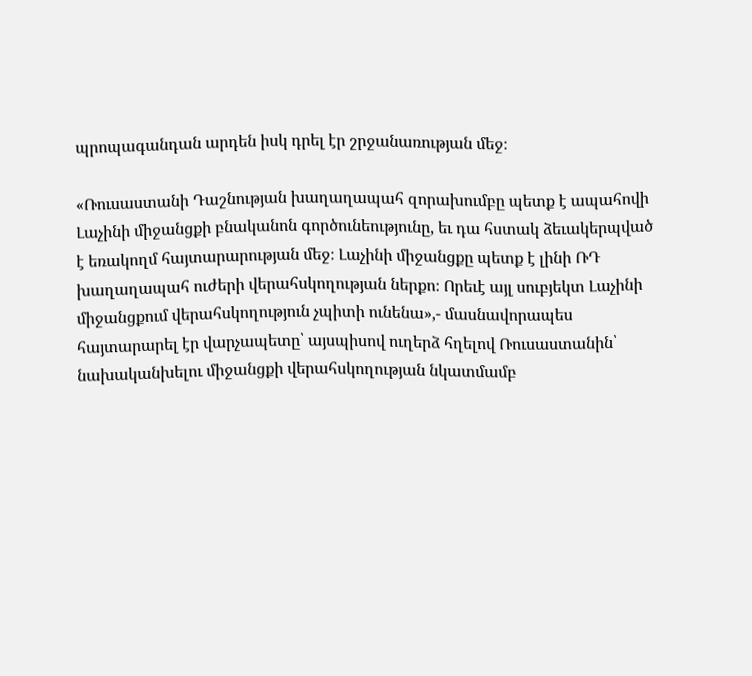պրոպագանդան արդեն իսկ դրել էր շրջանառության մեջ։

«Ռուսաստանի Դաշնության խաղաղապահ զորախումբը պետք է ապահովի Լաչինի միջանցքի բնականոն գործունեությունը, եւ դա հստակ ձեւակերպված է եռակողմ հայտարարության մեջ։ Լաչինի միջանցքը պետք է լինի ՌԴ խաղաղապահ ուժերի վերահսկողության ներքո։ Որեւէ այլ սուբյեկտ Լաչինի միջանցքում վերահսկողություն չպիտի ունենա»,- մասնավորապես հայտարարել էր վարչապետը՝ այսպիսով ուղերձ հղելով Ռուսաստանին՝ նախականխելու միջանցքի վերահսկողության նկատմամբ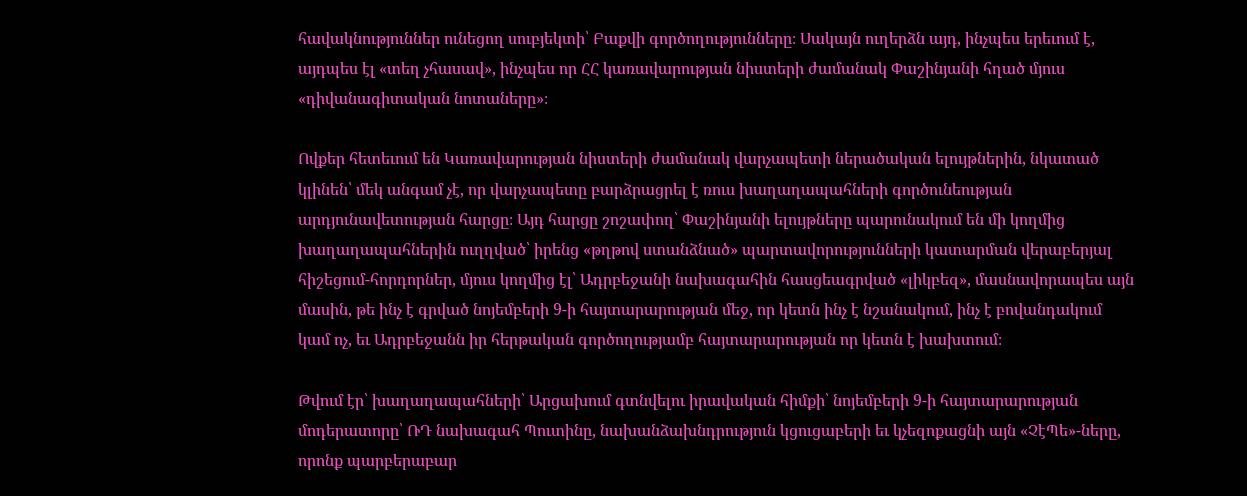հավակնություններ ունեցող սուբյեկտի՝ Բաքվի գործողությունները։ Սակայն ուղերձն այդ, ինչպես երեւում է, այդպես էլ «տեղ չհասավ», ինչպես որ ՀՀ կառավարության նիստերի ժամանակ Փաշինյանի հղած մյուս «դիվանագիտական նոտաները»։

Ովքեր հետեւում են Կառավարության նիստերի ժամանակ վարչապետի ներածական ելույթներին, նկատած կլինեն՝ մեկ անգամ չէ, որ վարչապետը բարձրացրել է ռուս խաղաղապահների գործունեության արդյունավետության հարցը։ Այդ հարցը շոշափող՝ Փաշինյանի ելույթները պարունակում են մի կողմից խաղաղապահներին ուղղված՝ իրենց «թղթով ստանձնած» պարտավորությունների կատարման վերաբերյալ հիշեցում-հորդորներ, մյուս կողմից էլ՝ Ադրբեջանի նախագահին հասցեագրված «լիկբեզ», մասնավորապես այն մասին, թե ինչ է գրված նոյեմբերի 9-ի հայտարարության մեջ, որ կետն ինչ է նշանակում, ինչ է բովանդակում կամ ոչ, եւ Ադրբեջանն իր հերթական գործողությամբ հայտարարության որ կետն է խախտում։

Թվում էր՝ խաղաղապահների՝ Արցախում գտնվելու իրավական հիմքի՝ նոյեմբերի 9-ի հայտարարության մոդերատորը՝ ՌԴ նախագահ Պուտինը, նախանձախնդրություն կցուցաբերի եւ կչեզոքացնի այն «ՉէՊե»-ները, որոնք պարբերաբար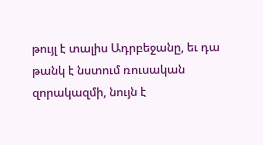թույլ է տալիս Ադրբեջանը, եւ դա թանկ է նստում ռուսական զորակազմի, նույն է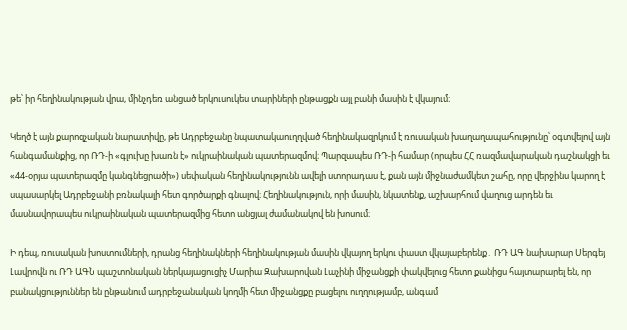թե՝ իր հեղինակության վրա, մինչդեռ անցած երկուսուկես տարիների ընթացքն այլ բանի մասին է վկայում։

Կեղծ է այն քարոզչական նարատիվը, թե Ադրբեջանը նպատակաուղղված հեղինակազրկում է ռուսական խաղաղապահությունը՝ օգտվելով այն հանգամանքից, որ ՌԴ-ի «գլուխը խառն է» ուկրաինական պատերազմով։ Պարզապես ՌԴ-ի համար (որպես ՀՀ ռազմավարական դաշնակցի եւ «44-օրյա պատերազմը կանգնեցրածի») սեփական հեղինակությունն ավելի ստորադաս է, քան այն միջնաժամկետ շահը, որը վերջինս կարող է սպասարկել Ադրբեջանի բռնակալի հետ գործարքի գնալով։ Հեղինակություն, որի մասին, նկատենք, աշխարհում վաղուց արդեն եւ մասնավորապես ուկրաինական պատերազմից հետո անցյալ ժամանակով են խոսում։

Ի դեպ, ռուսական խոստումների, դրանց հեղինակների հեղինակության մասին վկայող երկու փաստ վկայաբերենք․ ՌԴ ԱԳ նախարար Սերգեյ Լավրովն ու ՌԴ ԱԳՆ պաշտոնական ներկայացուցիչ Մարիա Զախարովան Լաչինի միջանցքի փակվելուց հետո քանիցս հայտարարել են, որ բանակցություններ են ընթանում ադրբեջանական կողմի հետ միջանցքը բացելու ուղղությամբ, անգամ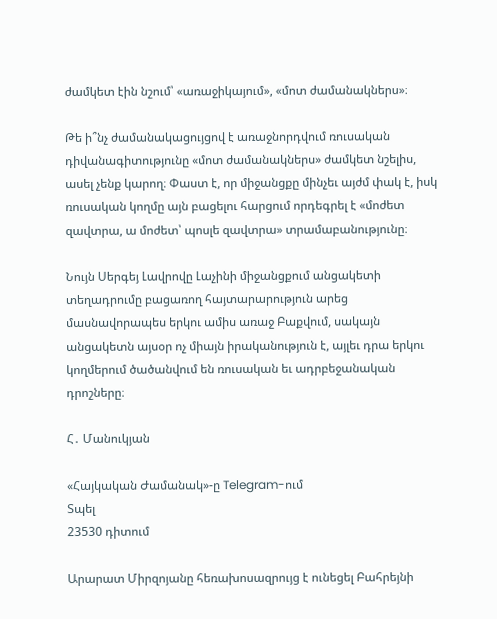ժամկետ էին նշում՝ «առաջիկայում», «մոտ ժամանակներս»։

Թե ի՞նչ ժամանակացույցով է առաջնորդվում ռուսական դիվանագիտությունը «մոտ ժամանակներս» ժամկետ նշելիս, ասել չենք կարող։ Փաստ է, որ միջանցքը մինչեւ այժմ փակ է, իսկ ռուսական կողմը այն բացելու հարցում որդեգրել է «մոժետ զավտրա, ա մոժետ՝ պոսլե զավտրա» տրամաբանությունը։

Նույն Սերգեյ Լավրովը Լաչինի միջանցքում անցակետի տեղադրումը բացառող հայտարարություն արեց մասնավորապես երկու ամիս առաջ Բաքվում, սակայն անցակետն այսօր ոչ միայն իրականություն է, այլեւ դրա երկու կողմերում ծածանվում են ռուսական եւ ադրբեջանական դրոշները։

Հ․ Մանուկյան

«Հայկական Ժամանակ»-ը Telegram-ում
Տպել
23530 դիտում

Արարատ Միրզոյանը հեռախոսազրույց է ունեցել Բահրեյնի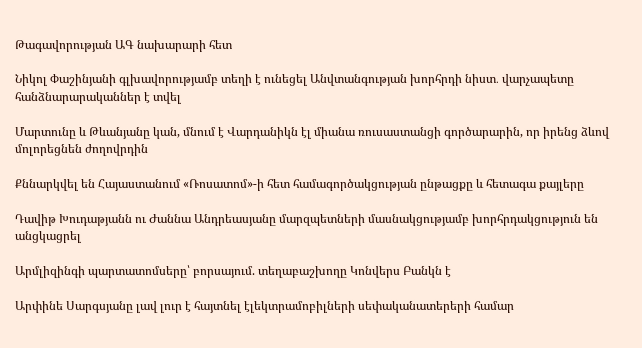Թագավորության ԱԳ նախարարի հետ

Նիկոլ Փաշինյանի գլխավորությամբ տեղի է ունեցել Անվտանգության խորհրդի նիստ․ վարչապետը հանձնարարականներ է տվել

Մարտունը և Թևանյանը կան, մնում է Վարդանիկն էլ միանա ռուսաստանցի գործարարին, որ իրենց ձևով մոլորեցնեն ժողովրդին

Քննարկվել են Հայաստանում «Ռոսատոմ»-ի հետ համագործակցության ընթացքը և հետագա քայլերը

Դավիթ Խուդաթյանն ու Ժաննա Անդրեասյանը մարզպետների մասնակցությամբ խորհրդակցություն են անցկացրել

Արմլիզինգի պարտատոմսերը՝ բորսայում. տեղաբաշխողը Կոնվերս Բանկն է

Արփինե Սարգսյանը լավ լուր է հայտնել էլեկտրամոբիլների սեփականատերերի համար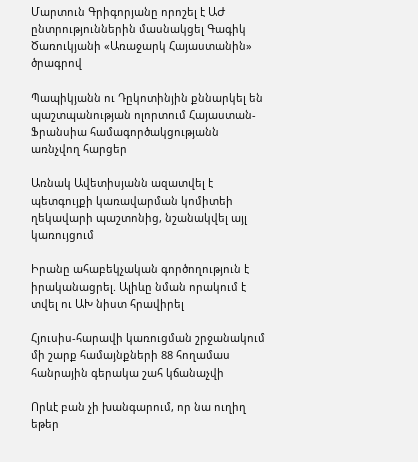Մարտուն Գրիգորյանը որոշել է ԱԺ ընտրություններին մասնակցել Գագիկ Ծառուկյանի «Առաջարկ Հայաստանին» ծրագրով

Պապիկյանն ու Դըկոտինյին քննարկել են պաշտպանության ոլորտում Հայաստան-Ֆրանսիա համագործակցությանն առնչվող հարցեր

Առնակ Ավետիսյանն ազատվել է պետգույքի կառավարման կոմիտեի ղեկավարի պաշտոնից, նշանակվել այլ կառույցում

Իրանը ահաբեկչական գործողություն է իրականացրել. Ալիևը նման որակում է տվել ու ԱԽ նիստ հրավիրել

Հյուսիս-հարավի կառուցման շրջանակում մի շարք համայնքների 88 հողամաս հանրային գերակա շահ կճանաչվի

Որևէ բան չի խանգարում, որ նա ուղիղ եթեր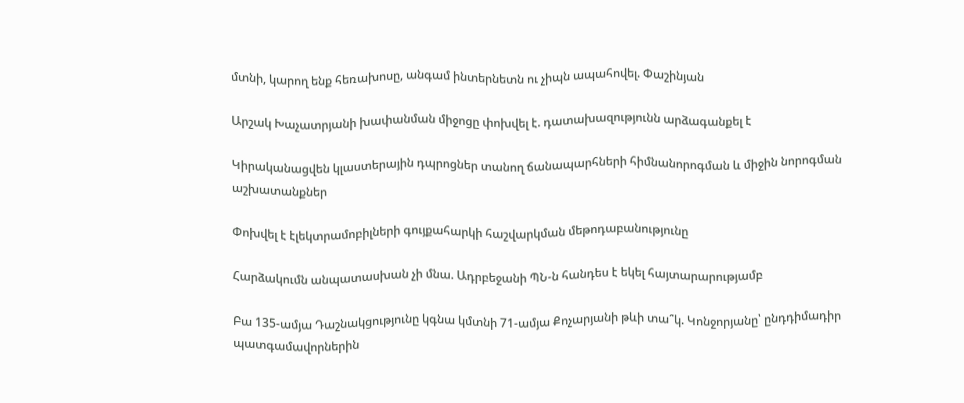մտնի, կարող ենք հեռախոսը, անգամ ինտերնետն ու չիպն ապահովել. Փաշինյան

Արշակ Խաչատրյանի խափանման միջոցը փոխվել է. դատախազությունն արձագանքել է

Կիրականացվեն կլաստերային դպրոցներ տանող ճանապարհների հիմնանորոգման և միջին նորոգման աշխատանքներ

Փոխվել է էլեկտրամոբիլների գույքահարկի հաշվարկման մեթոդաբանությունը

Հարձակումն անպատասխան չի մնա. Ադրբեջանի ՊՆ-ն հանդես է եկել հայտարարությամբ

Բա 135-ամյա Դաշնակցությունը կգնա կմտնի 71-ամյա Քոչարյանի թևի տա՞կ. Կոնջորյանը՝ ընդդիմադիր պատգամավորներին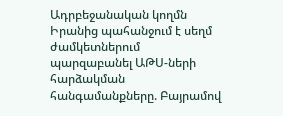Ադրբեջանական կողմն Իրանից պահանջում է սեղմ ժամկետներում պարզաբանել ԱԹՍ-ների հարձակման հանգամանքները. Բայրամով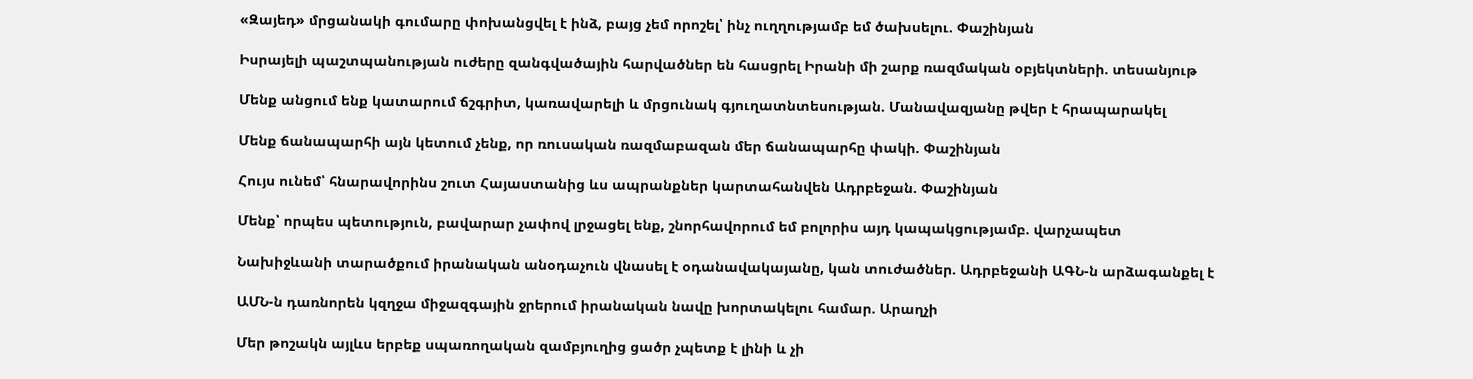«Զայեդ» մրցանակի գումարը փոխանցվել է ինձ, բայց չեմ որոշել՝ ինչ ուղղությամբ եմ ծախսելու. Փաշինյան

Իսրայելի պաշտպանության ուժերը զանգվածային հարվածներ են հասցրել Իրանի մի շարք ռազմական օբյեկտների. տեսանյութ

Մենք անցում ենք կատարում ճշգրիտ, կառավարելի և մրցունակ գյուղատնտեսության. Մանավազյանը թվեր է հրապարակել

Մենք ճանապարհի այն կետում չենք, որ ռուսական ռազմաբազան մեր ճանապարհը փակի. Փաշինյան

Հույս ունեմ՝ հնարավորինս շուտ Հայաստանից ևս ապրանքներ կարտահանվեն Ադրբեջան. Փաշինյան

Մենք՝ որպես պետություն, բավարար չափով լրջացել ենք, շնորհավորում եմ բոլորիս այդ կապակցությամբ. վարչապետ

Նախիջևանի տարածքում իրանական անօդաչուն վնասել է օդանավակայանը, կան տուժածներ. Ադրբեջանի ԱԳՆ-ն արձագանքել է

ԱՄՆ-ն դառնորեն կզղջա միջազգային ջրերում իրանական նավը խորտակելու համար. Արաղչի

Մեր թոշակն այլևս երբեք սպառողական զամբյուղից ցածր չպետք է լինի և չի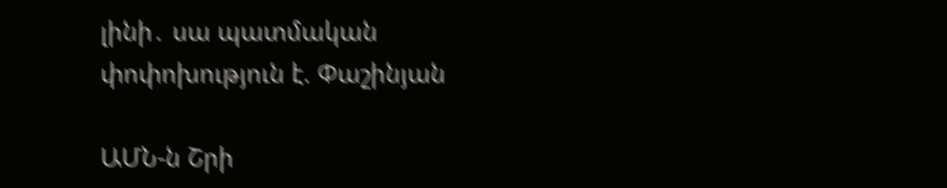լինի․ սա պատմական փոփոխություն է. Փաշինյան

ԱՄՆ-ն Շրի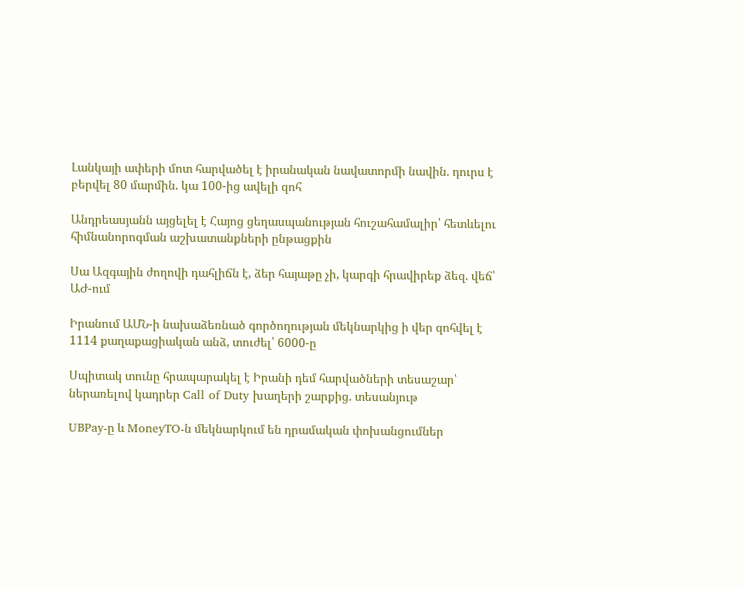Լանկայի ափերի մոտ հարվածել է իրանական նավատորմի նավին. դուրս է բերվել 80 մարմին. կա 100-ից ավելի զոհ

Անդրեասյանն այցելել է Հայոց ցեղասպանության հուշահամալիր՝ հետևելու հիմնանորոգման աշխատանքների ընթացքին

Սա Ազգային ժողովի դահլիճն է, ձեր հայաթը չի, կարգի հրավիրեք ձեզ. վեճ՝ ԱԺ-ում

Իրանում ԱՄՆ-ի նախաձեռնած գործողության մեկնարկից ի վեր զոհվել է 1114 քաղաքացիական անձ, տուժել՝ 6000-ը

Սպիտակ տունը հրապարակել է Իրանի դեմ հարվածների տեսաշար՝ ներառելով կադրեր Call of Duty խաղերի շարքից. տեսանյութ

UBPay-ը և MoneyTO-ն մեկնարկում են դրամական փոխանցումներ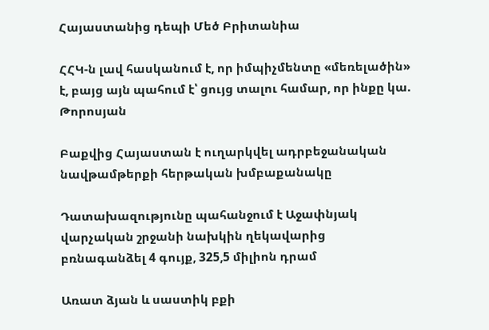Հայաստանից դեպի Մեծ Բրիտանիա

ՀՀԿ-ն լավ հասկանում է, որ իմպիչմենտը «մեռելածին» է, բայց այն պահում է՝ ցույց տալու համար, որ ինքը կա. Թորոսյան

Բաքվից Հայաստան է ուղարկվել ադրբեջանական նավթամթերքի հերթական խմբաքանակը

Դատախազությունը պահանջում է Աջափնյակ վարչական շրջանի նախկին ղեկավարից բռնագանձել 4 գույք, 325,5 միլիոն դրամ

Առատ ձյան և սաստիկ բքի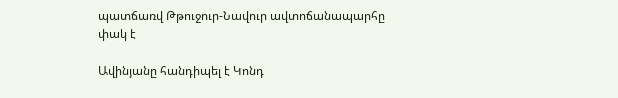պատճառվ Թթուջուր-Նավուր ավտոճանապարհը փակ է

Ավինյանը հանդիպել է Կոնդ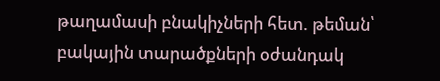թաղամասի բնակիչների հետ. թեման՝ բակային տարածքների օժանդակ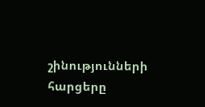շինությունների հարցերը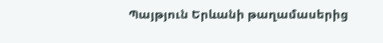Պայթյուն Երևանի թաղամասերից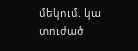մեկում. կա տուժած